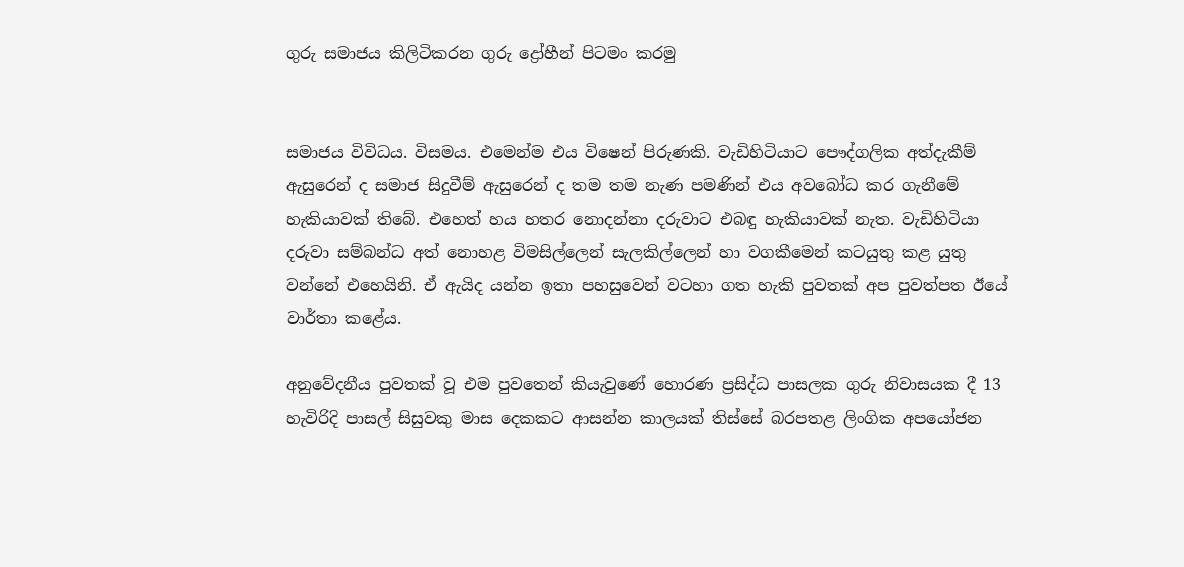ගුරු සමාජය කිලිටිකරන ගුරු ද්‍රෝහීන් පිටමං කරමු


සමාජය විවිධය. විසමය. එමෙන්ම එය විෂෙන් පිරුණකි. වැඩිහිටියාට පෞද්ගලික අත්දැකීම් ඇසුරෙන් ද සමාජ සිදුවීම් ඇසුරෙන් ද තම තම නැණ පමණින් එය අවබෝධ කර ගැනීමේ හැකියාවක් තිබේ. එහෙත් හය හතර නොදන්නා දරුවාට එබඳු හැකියාවක් නැත. වැඩිහිටියා දරුවා සම්බන්ධ අත් නොහළ විමසිල්ලෙන් සැලකිල්ලෙන් හා වගකීමෙන් කටයුතු කළ යුතු වන්නේ එහෙයිනි. ඒ ඇයිද යන්න ඉතා පහසුවෙන් වටහා ගත හැකි පුවතක් අප පුවත්පත ඊයේ වාර්තා කළේය.

අනුවේදනීය පුවතක් වූ එම පුවතෙන් කියැවුණේ හොරණ ප්‍රසිද්ධ පාසලක ගුරු නිවාසයක දී 13 හැවිරිදි පාසල් සිසුවකු මාස දෙකකට ආසන්න කාලයක් තිස්සේ බරපතළ ලිංගික අපයෝජන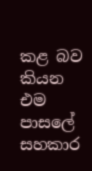කළ බව කියන එම පාසලේ සහකාර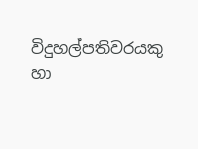විදුහල්පතිවරයකු හා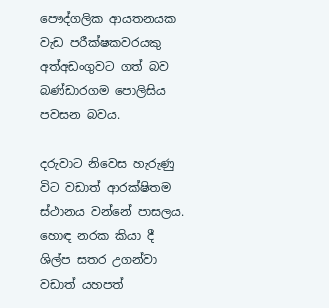පෞද්ගලික ආයතනයක වැඩ පරීක්ෂකවරයකු අත්අඩංගුවට ගත් බව බණ්ඩාරගම පොලිසිය පවසන බවය.

දරුවාට නිවෙස හැරුණු විට වඩාත් ආරක්ෂිතම ස්ථානය වන්නේ පාසලය. හොඳ නරක කියා දී ශිල්ප සතර උගන්වා වඩාත් යහපත්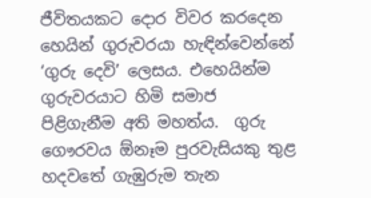ජීවිතයකට දොර විවර කරදෙන හෙයින් ගුරුවරයා හැඳින්වෙන්නේ ‘ගුරු දෙවි’ ලෙසය. එහෙයින්ම ගුරුවරයාට හිමි සමාජ පිළිගැනීම අති මහත්ය.  ගුරු ගෞරවය ඕනෑම පුරවැසියකු තුළ හදවතේ ගැඹුරුම තැන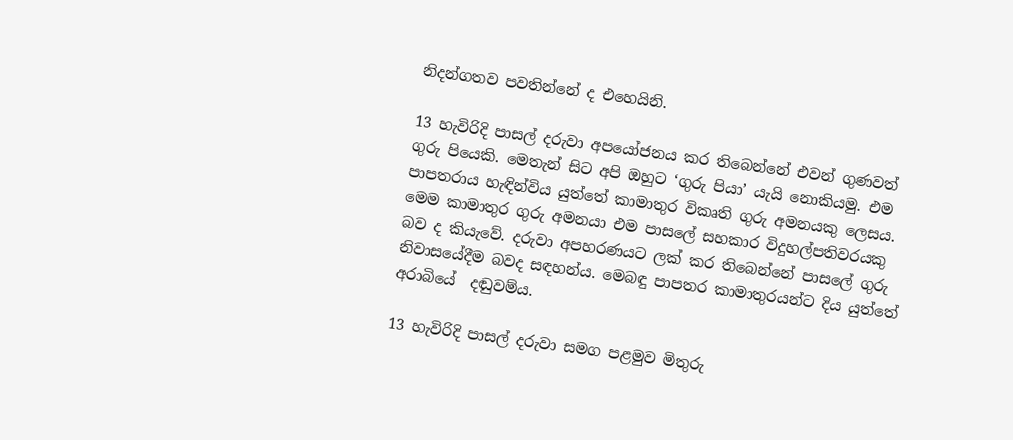නිදන්ගතව පවතින්නේ ද එහෙයිනි.

13 හැවිරිදි පාසල් දරුවා අපයෝජනය කර තිබෙන්නේ එවන් ගුණවත් ගුරු පියෙකි. මෙතැන් සිට අපි ඔහුට ‘ගුරු පියා’ යැයි නොකියමු. එම පාපතරාය හැඳින්විය යුත්තේ කාමාතුර විකෘති ගුරු අමනයකු ලෙසය. මෙම කාමාතුර ගුරු අමනයා එම පාසලේ සහකාර විදුහල්පතිවරයකු බව ද කියැවේ. දරුවා අපහරණයට ලක් කර තිබෙන්නේ පාසලේ ගුරු නිවාසයේදීම බවද සඳහන්ය. මෙබඳු පාපතර කාමාතුරයන්ට දිය යුත්තේ අරාබියේ  දඬුවම්ය.

13 හැවිරිදි පාසල් දරුවා සමග පළමුව මිතුරු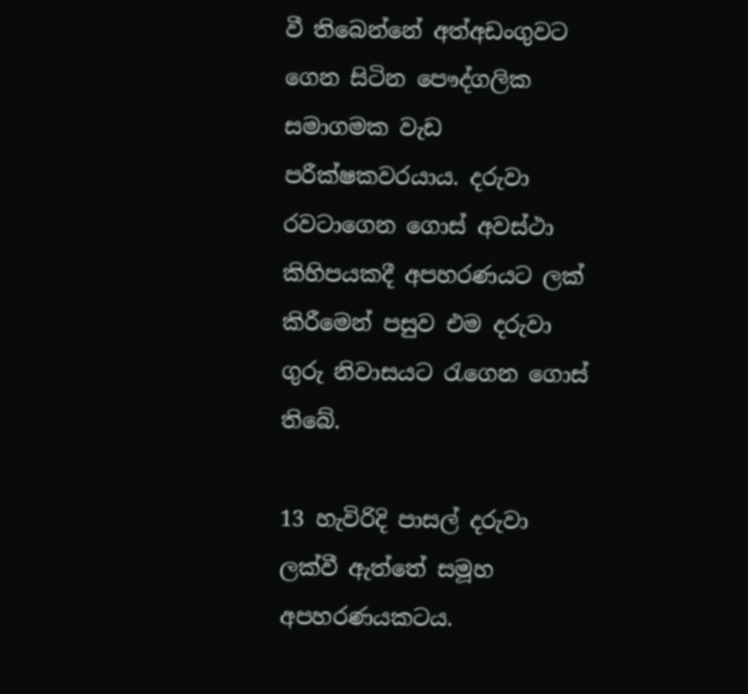වී තිබෙන්නේ අත්අඩංගුවට ගෙන සිටින පෞද්ගලික සමාගමක වැඩ පරීක්ෂකවරයාය. දරුවා රවටාගෙන ගොස් අවස්ථා කිහිපයකදී අපහරණයට ලක් කිරීමෙන් පසුව එම දරුවා ගුරු නිවාසයට රැගෙන ගොස් තිබේ.

13 හැවිරිදි පාසල් දරුවා ලක්වී ඇත්තේ සමූහ අපහරණයකටය.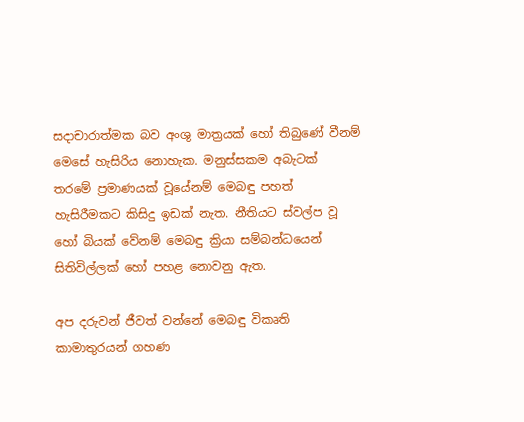සදාචාරාත්මක බව අංශු මාත්‍රයක් හෝ තිබුණේ වීනම් මෙසේ හැසිරිය නොහැක. මනුස්සකම අබැටක්  තරමේ ප්‍රමාණයක් වූයේනම් මෙබඳු පහත් හැසිරීමකට කිසිදු ඉඩක් නැත. නීතියට ස්වල්ප වූ හෝ බියක් වේනම් මෙබඳු ක්‍රියා සම්බන්ධයෙන් සිතිවිල්ලක් හෝ පහළ නොවනු ඇත.

අප දරුවන් ජීවත් වන්නේ මෙබඳු විකෘති කාමාතුරයන් ගහණ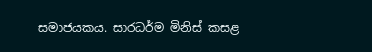සමාජයකය. සාරධර්ම මිනිස් කසළ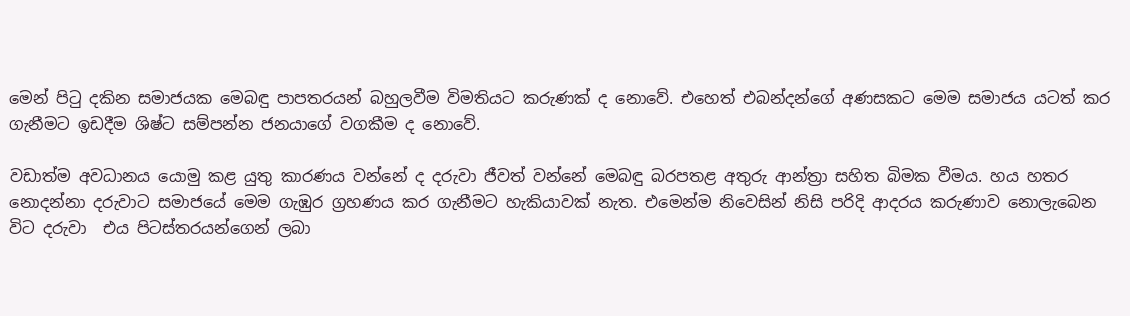මෙන් පිටු දකින සමාජයක මෙබඳු පාපතරයන් බහුලවීම විමතියට කරුණක් ද නොවේ. එහෙත් එබන්දන්ගේ අණසකට මෙම සමාජය යටත් කර ගැනීමට ඉඩදීම ශිෂ්ට සම්පන්න ජනයාගේ වගකීම ද නොවේ.

වඩාත්ම අවධානය යොමු කළ යුතු කාරණය වන්නේ ද දරුවා ජීවත් වන්නේ මෙබඳු බරපතළ අතුරු ආන්ත්‍රා සහිත බිමක වීමය. හය හතර  නොදන්නා දරුවාට සමාජයේ මෙම ගැඹුර ග්‍රහණය කර ගැනීමට හැකියාවක් නැත. එමෙන්ම නිවෙසින් නිසි පරිදි ආදරය කරුණාව නොලැබෙන විට දරුවා  එය පිටස්තරයන්ගෙන් ලබා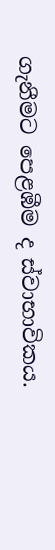ගැනීමට පෙළඹීම ද ස්වාභාවිකය.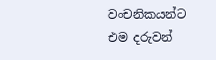වංචනිකයන්ට එම දරුවන්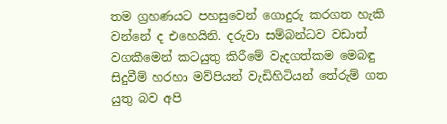තම ග්‍රහණයට පහසුවෙන් ගොදුරු කරගත හැකි වන්නේ ද එහෙයිනි. දරුවා සම්බන්ධව වඩාත් වගකීමෙන් කටයුතු කිරීමේ වැදගත්කම මෙබඳු සිදුවීම් හරහා මව්පියන් වැඩිහිටියන් තේරුම් ගත යුතු බව අපි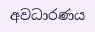අවධාරණය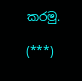කරමු.

(***)